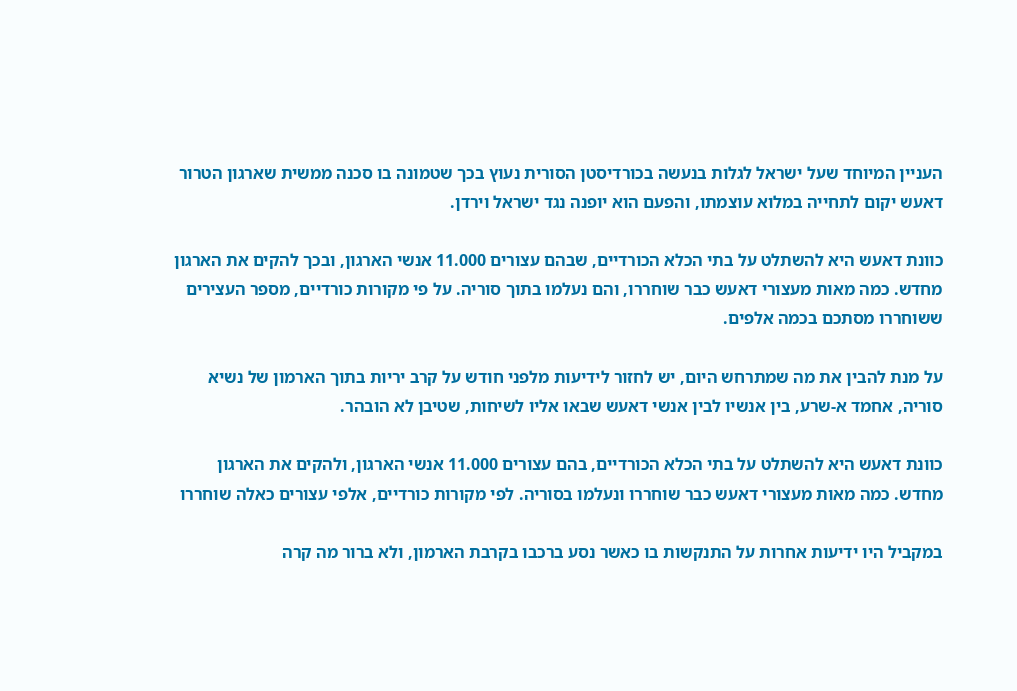העניין המיוחד שעל ישראל לגלות בנעשה בכורדיסטן הסורית נעוץ בכך שטמונה בו סכנה ממשית שארגון הטרור דאעש יקום לתחייה במלוא עוצמתו, והפעם הוא יופנה נגד ישראל וירדן.

כוונת דאעש היא להשתלט על בתי הכלא הכורדיים, שבהם עצורים 11.000 אנשי הארגון, ובכך להקים את הארגון מחדש. כמה מאות מעצורי דאעש כבר שוחררו, והם נעלמו בתוך סוריה. על פי מקורות כורדיים, מספר העצירים ששוחררו מסתכם בכמה אלפים.

על מנת להבין את מה שמתרחש היום, יש לחזור לידיעות מלפני חודש על קרב יריות בתוך הארמון של נשיא סוריה, אחמד א-שרע, בין אנשיו לבין אנשי דאעש שבאו אליו לשיחות, שטיבן לא הובהר.

כוונת דאעש היא להשתלט על בתי הכלא הכורדיים, בהם עצורים 11.000 אנשי הארגון, ולהקים את הארגון מחדש. כמה מאות מעצורי דאעש כבר שוחררו ונעלמו בסוריה. לפי מקורות כורדיים, אלפי עצורים כאלה שוחררו

במקביל היו ידיעות אחרות על התנקשות בו כאשר נסע ברכבו בקרבת הארמון, ולא ברור מה קרה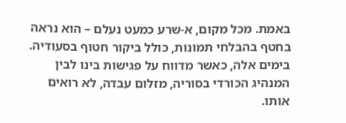באמת. מכל מקום, א-שרע כמעט נעלם – הוא נראה בחטף בהבלחי תמונות, כולל ביקור חטוף בסעודיה. בימים אלה, כאשר מדווח על פגישות בינו לבין המנהיג הכורדי בסוריה, מזלום עבדה, לא רואים אותו.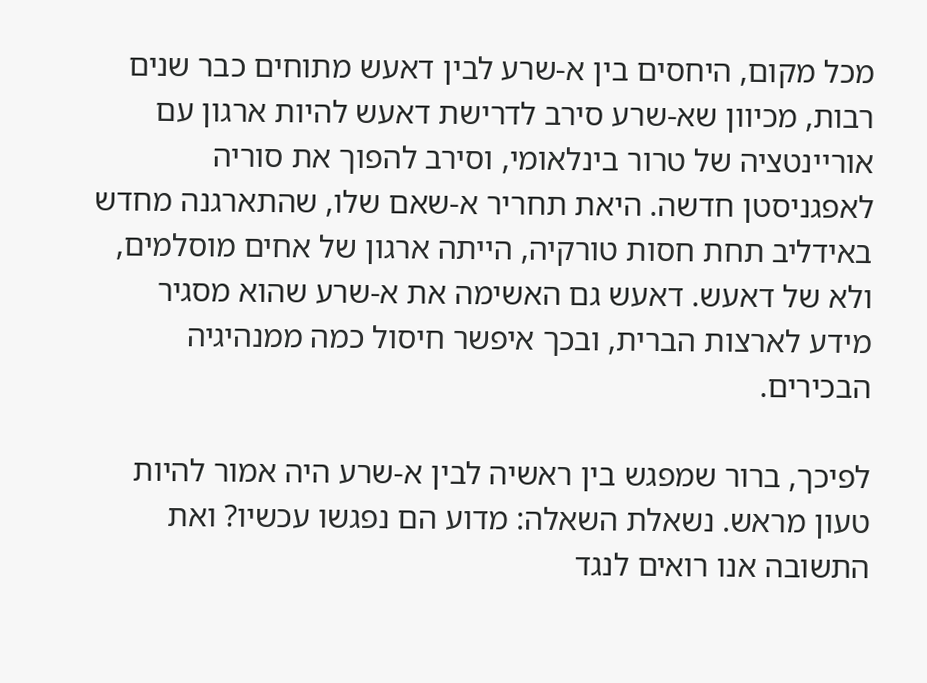מכל מקום, היחסים בין א-שרע לבין דאעש מתוחים כבר שנים רבות, מכיוון שא-שרע סירב לדרישת דאעש להיות ארגון עם אוריינטציה של טרור בינלאומי, וסירב להפוך את סוריה לאפגניסטן חדשה. היאת תחריר א-שאם שלו, שהתארגנה מחדש באידליב תחת חסות טורקיה, הייתה ארגון של אחים מוסלמים, ולא של דאעש. דאעש גם האשימה את א-שרע שהוא מסגיר מידע לארצות הברית, ובכך איפשר חיסול כמה ממנהיגיה הבכירים.

לפיכך, ברור שמפגש בין ראשיה לבין א-שרע היה אמור להיות טעון מראש. נשאלת השאלה: מדוע הם נפגשו עכשיו? ואת התשובה אנו רואים לנגד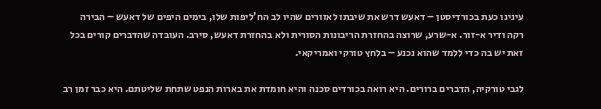עינינו כעת בכורדיסטן – דאעש דרש את שיבתו לאזורים שהיו לב הח'ליפות שלו, בימים היפים של דאעש – הבירה רקה ודיר א-זור. א-שרע, שרוצה בהחזרת הריבונות הסורית ולא בהחזרת דאעש, סירב. העובדה שהדברים קורים בכל זאת יש בה כדי ללמד שהוא נכנע – בלחץ טורקי ואמריקאי.

לגבי טורקיה, הדברים ברורים. היא רואה בכורדים סכנה והיא חומדת את בארות הנפט שתחת שליטתם. היא כבר זמן רב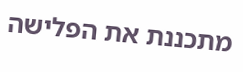מתכננת את הפלישה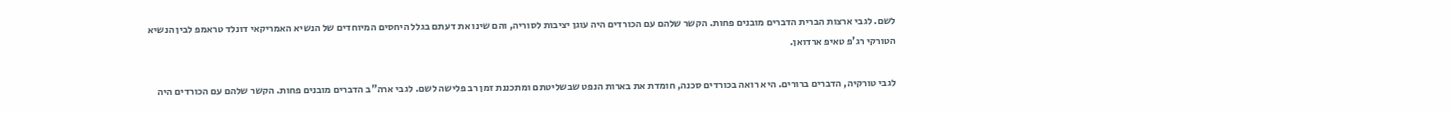לשם. לגבי ארצות הברית הדברים מובנים פחות. הקשר שלהם עם הכורדים היה עוגן יציבות לסוריה, והם שינו את דעתם בגלל היחסים המיוחדים של הנשיא האמריקאי דונלד טראמפ לבין הנשיא הטורקי רג'פ טאיפ ארדואן.

לגבי טורקיה, הדברים ברורים. היא רואה בכורדים סכנה, חומדת את בארות הנפט שבשליטתם ומתכננת זמן רב פלישה לשם. לגבי ארה"ב הדברים מובנים פחות. הקשר שלהם עם הכורדים היה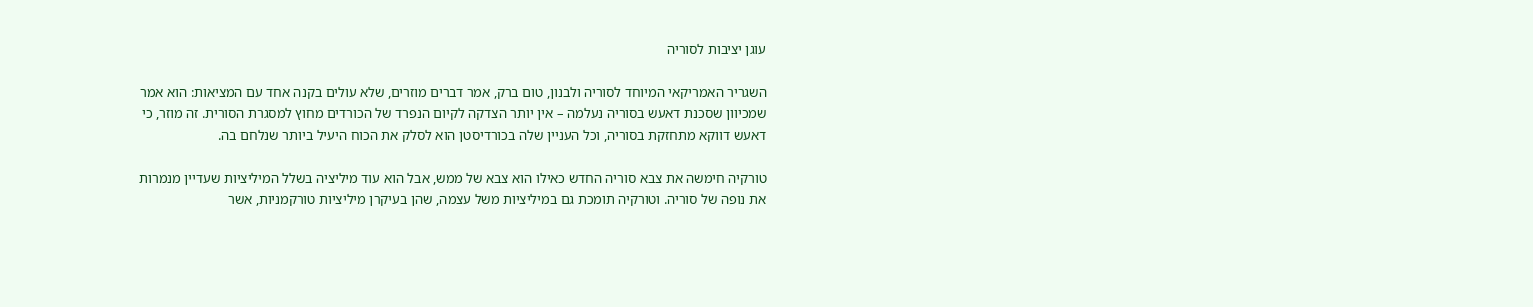עוגן יציבות לסוריה

השגריר האמריקאי המיוחד לסוריה ולבנון, טום ברק, אמר דברים מוזרים, שלא עולים בקנה אחד עם המציאות: הוא אמר שמכיוון שסכנת דאעש בסוריה נעלמה – אין יותר הצדקה לקיום הנפרד של הכורדים מחוץ למסגרת הסורית. זה מוזר, כי דאעש דווקא מתחזקת בסוריה, וכל העניין שלה בכורדיסטן הוא לסלק את הכוח היעיל ביותר שנלחם בה.

טורקיה חימשה את צבא סוריה החדש כאילו הוא צבא של ממש, אבל הוא עוד מיליציה בשלל המיליציות שעדיין מנמרות את נופה של סוריה. וטורקיה תומכת גם במיליציות משל עצמה, שהן בעיקרן מיליציות טורקמניות, אשר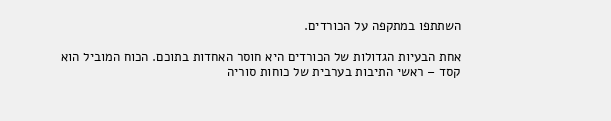השתתפו במתקפה על הכורדים.

אחת הבעיות הגדולות של הכורדים היא חוסר האחדות בתוכם. הכוח המוביל הוא קסד – ראשי התיבות בערבית של כוחות סוריה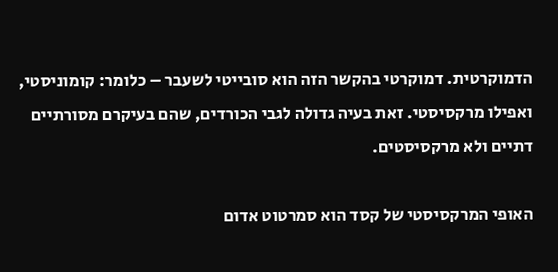הדמוקרטית. דמוקרטי בהקשר הזה הוא סובייטי לשעבר – כלומר: קומוניסטי, ואפילו מרקסיסטי. זאת בעיה גדולה לגבי הכורדים, שהם בעיקרם מסורתיים דתיים ולא מרקסיסטים.

האופי המרקסיסטי של קסד הוא סמרטוט אדום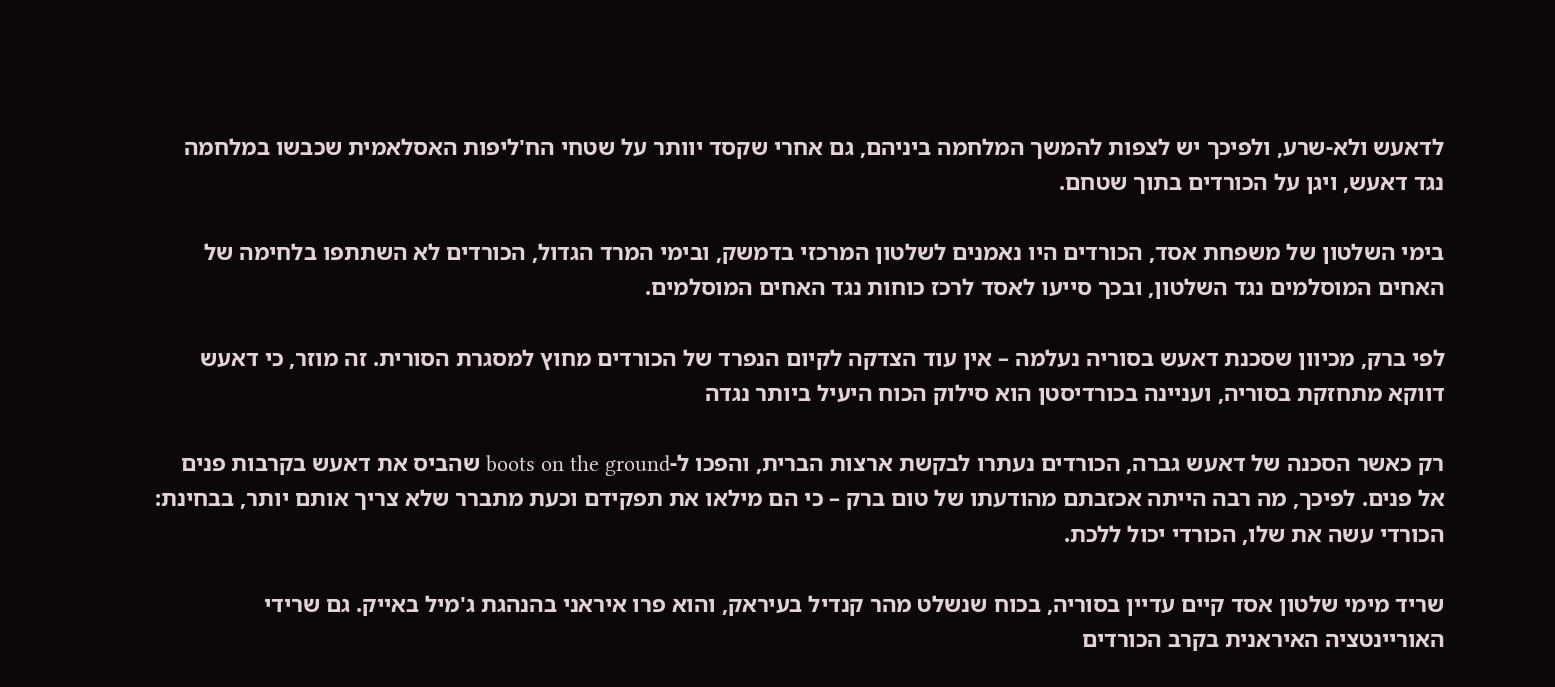לדאעש ולא-שרע, ולפיכך יש לצפות להמשך המלחמה ביניהם, גם אחרי שקסד יוותר על שטחי הח'ליפות האסלאמית שכבשו במלחמה נגד דאעש, ויגן על הכורדים בתוך שטחם.

בימי השלטון של משפחת אסד, הכורדים היו נאמנים לשלטון המרכזי בדמשק, ובימי המרד הגדול, הכורדים לא השתתפו בלחימה של האחים המוסלמים נגד השלטון, ובכך סייעו לאסד לרכז כוחות נגד האחים המוסלמים.

לפי ברק, מכיוון שסכנת דאעש בסוריה נעלמה – אין עוד הצדקה לקיום הנפרד של הכורדים מחוץ למסגרת הסורית. זה מוזר, כי דאעש דווקא מתחזקת בסוריה, ועניינה בכורדיסטן הוא סילוק הכוח היעיל ביותר נגדה

רק כאשר הסכנה של דאעש גברה, הכורדים נעתרו לבקשת ארצות הברית, והפכו ל-boots on the ground שהביס את דאעש בקרבות פנים אל פנים. לפיכך, מה רבה הייתה אכזבתם מהודעתו של טום ברק – כי הם מילאו את תפקידם וכעת מתברר שלא צריך אותם יותר, בבחינת: הכורדי עשה את שלו, הכורדי יכול ללכת.

שריד מימי שלטון אסד קיים עדיין בסוריה, בכוח שנשלט מהר קנדיל בעיראק, והוא פרו איראני בהנהגת ג'מיל באייק. גם שרידי האוריינטציה האיראנית בקרב הכורדים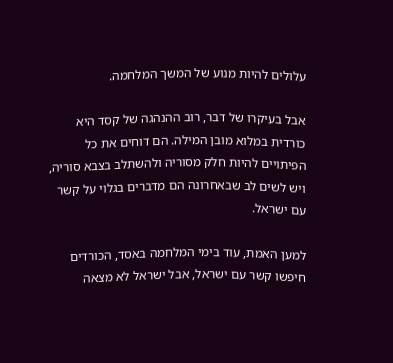עלולים להיות מנוע של המשך המלחמה.

אבל בעיקרו של דבר, רוב ההנהגה של קסד היא כורדית במלוא מובן המילה. הם דוחים את כל הפיתויים להיות חלק מסוריה ולהשתלב בצבא סוריה, ויש לשים לב שבאחרונה הם מדברים בגלוי על קשר עם ישראל.

למען האמת, עוד בימי המלחמה באסד, הכורדים חיפשו קשר עם ישראל, אבל ישראל לא מצאה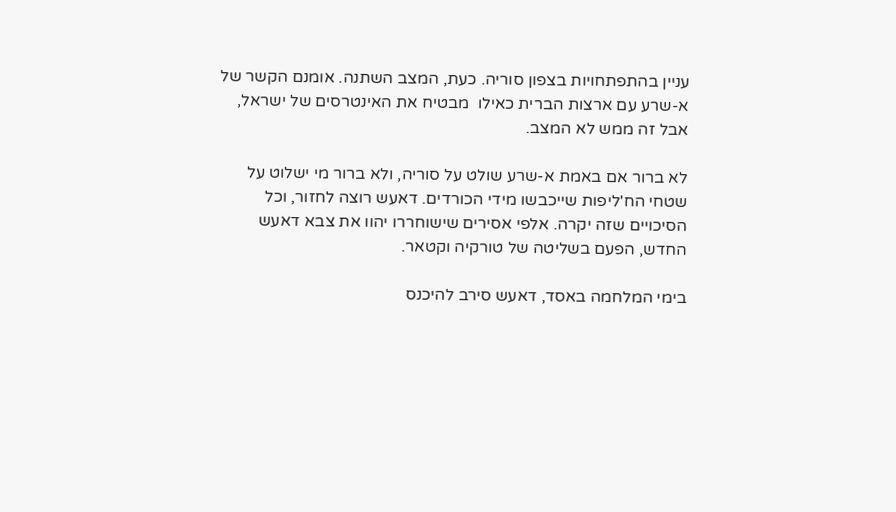עניין בהתפתחויות בצפון סוריה. כעת, המצב השתנה. אומנם הקשר של א-שרע עם ארצות הברית כאילו  מבטיח את האינטרסים של ישראל, אבל זה ממש לא המצב.

לא ברור אם באמת א-שרע שולט על סוריה, ולא ברור מי ישלוט על שטחי הח'ליפות שייכבשו מידי הכורדים. דאעש רוצה לחזור, וכל הסיכויים שזה יקרה. אלפי אסירים שישוחררו יהוו את צבא דאעש החדש, הפעם בשליטה של טורקיה וקטאר.

בימי המלחמה באסד, דאעש סירב להיכנס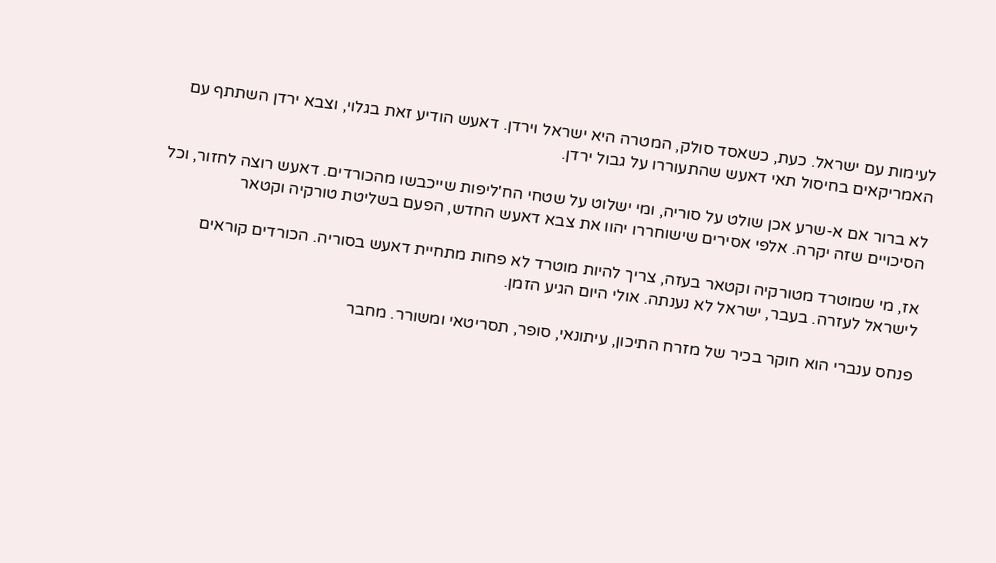לעימות עם ישראל. כעת, כשאסד סולק, המטרה היא ישראל וירדן. דאעש הודיע זאת בגלוי, וצבא ירדן השתתף עם האמריקאים בחיסול תאי דאעש שהתעוררו על גבול ירדן.

לא ברור אם א-שרע אכן שולט על סוריה, ומי ישלוט על שטחי הח'ליפות שייכבשו מהכורדים. דאעש רוצה לחזור, וכל הסיכויים שזה יקרה. אלפי אסירים שישוחררו יהוו את צבא דאעש החדש, הפעם בשליטת טורקיה וקטאר

אז, מי שמוטרד מטורקיה וקטאר בעזה, צריך להיות מוטרד לא פחות מתחיית דאעש בסוריה. הכורדים קוראים לישראל לעזרה. בעבר, ישראל לא נענתה. אולי היום הגיע הזמן.

פנחס ענברי הוא חוקר בכיר של מזרח התיכון, עיתונאי, סופר, תסריטאי ומשורר. מחבר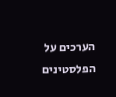הערכים על הפלסטינים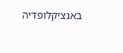באנציקלופדיה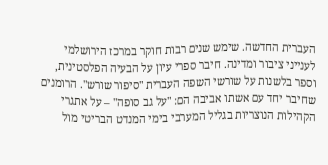העברית החדשה. שימש שנים רבות חוקר במרכז הירושלמי לענייני ציבור ומדינה. חיבר ספרי עיון על הבעיה הפלסטינית, וספר בלשנות על שורשי השפה העברית "סיפור שורש". הרומנים שחיבר יחד עם אשתו אביבה הם: "על גב סופה" – על אתגרי הקהילות הנוצריות בגליל המערבי בימי המנדט הבריטי מול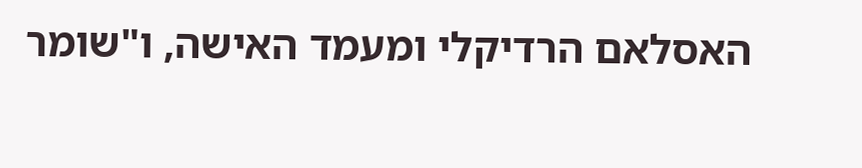האסלאם הרדיקלי ומעמד האישה, ו"שומר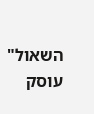השאול" עוסק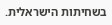בשחיתות הישראלית.